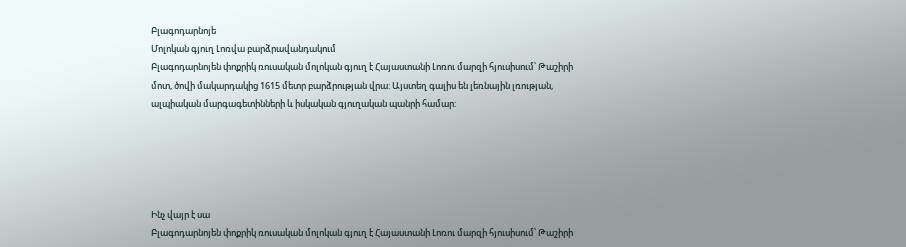Բլագոդարնոյե
Մոլոկան գյուղ Լոռվա բարձրավանդակում
Բլագոդարնոյեն փոքրիկ ռուսական մոլոկան գյուղ է Հայաստանի Լոռու մարզի հյուսիսում՝ Թաշիրի մոտ, ծովի մակարդակից 1615 մետր բարձրության վրա: Այստեղ գալիս են լեռնային լռության, ալպիական մարգագետինների և իսկական գյուղական պանրի համար:





Ինչ վայր է սա
Բլագոդարնոյեն փոքրիկ ռուսական մոլոկան գյուղ է Հայաստանի Լոռու մարզի հյուսիսում՝ Թաշիրի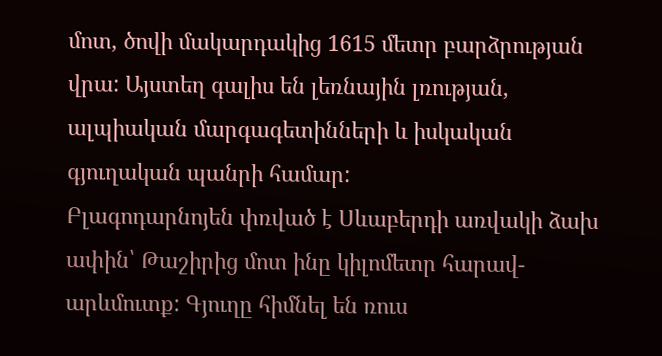մոտ, ծովի մակարդակից 1615 մետր բարձրության վրա: Այստեղ գալիս են լեռնային լռության, ալպիական մարգագետինների և իսկական գյուղական պանրի համար:
Բլագոդարնոյեն փռված է Սևաբերդի առվակի ձախ ափին՝ Թաշիրից մոտ ինը կիլոմետր հարավ-արևմուտք: Գյուղը հիմնել են ռուս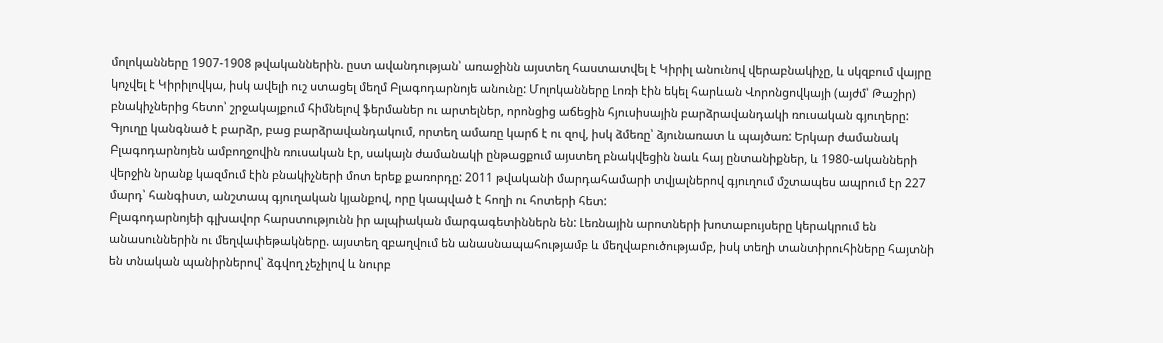մոլոկանները 1907-1908 թվականներին. ըստ ավանդության՝ առաջինն այստեղ հաստատվել է Կիրիլ անունով վերաբնակիչը, և սկզբում վայրը կոչվել է Կիրիլովկա, իսկ ավելի ուշ ստացել մեղմ Բլագոդարնոյե անունը: Մոլոկանները Լոռի էին եկել հարևան Վորոնցովկայի (այժմ՝ Թաշիր) բնակիչներից հետո՝ շրջակայքում հիմնելով ֆերմաներ ու արտելներ, որոնցից աճեցին հյուսիսային բարձրավանդակի ռուսական գյուղերը:
Գյուղը կանգնած է բարձր, բաց բարձրավանդակում, որտեղ ամառը կարճ է ու զով, իսկ ձմեռը՝ ձյունառատ և պայծառ: Երկար ժամանակ Բլագոդարնոյեն ամբողջովին ռուսական էր, սակայն ժամանակի ընթացքում այստեղ բնակվեցին նաև հայ ընտանիքներ, և 1980-ականների վերջին նրանք կազմում էին բնակիչների մոտ երեք քառորդը: 2011 թվականի մարդահամարի տվյալներով գյուղում մշտապես ապրում էր 227 մարդ՝ հանգիստ, անշտապ գյուղական կյանքով, որը կապված է հողի ու հոտերի հետ:
Բլագոդարնոյեի գլխավոր հարստությունն իր ալպիական մարգագետիններն են: Լեռնային արոտների խոտաբույսերը կերակրում են անասուններին ու մեղվափեթակները. այստեղ զբաղվում են անասնապահությամբ և մեղվաբուծությամբ, իսկ տեղի տանտիրուհիները հայտնի են տնական պանիրներով՝ ձգվող չեչիլով և նուրբ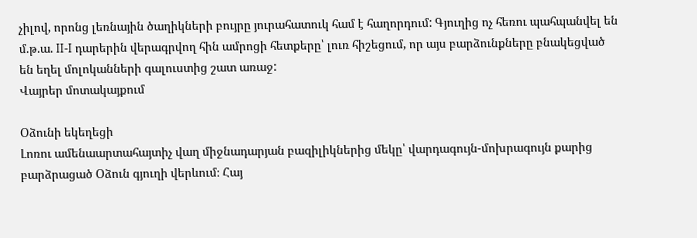չիլով, որոնց լեռնային ծաղիկների բույրը յուրահատուկ համ է հաղորդում: Գյուղից ոչ հեռու պահպանվել են մ.թ.ա. II-I դարերին վերագրվող հին ամրոցի հետքերը՝ լուռ հիշեցում, որ այս բարձունքները բնակեցված են եղել մոլոկանների գալուստից շատ առաջ:
Վայրեր մոտակայքում

Օձունի եկեղեցի
Լոռու ամենաարտահայտիչ վաղ միջնադարյան բազիլիկներից մեկը՝ վարդագույն-մոխրագույն քարից բարձրացած Օձուն գյուղի վերևում։ Հայ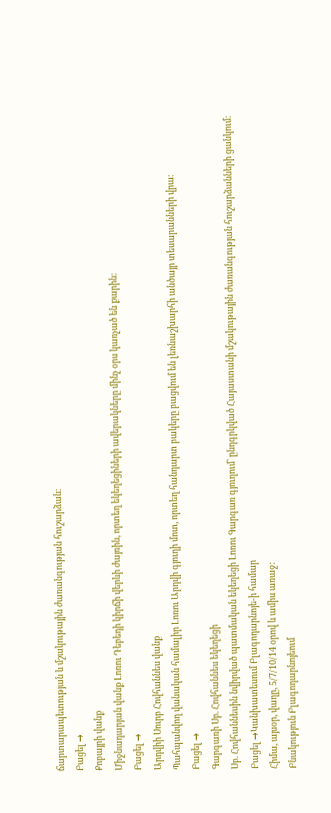ճարտարապետության և մշակութային ժառանգության հուշարձան։
Բացել →
Քոբայրի վանք
Միջնադարյան վանք Լոռու Դեբեդի կիրճի վերևի ժայռին, որտեղ եկեղեցիների ավերակները մինչ օրս կառչած են քարին։
Բացել →
Արդվիի Սուրբ Հովհաննես վանք
Պահպանվող վանական համալիր Լոռու Արդվի գյուղի մոտ, որտեղ հանդարտ բակերը բացվում են լեռնաշխարհի անծայր տեսարանների վրա։
Բացել →
Գարգառի Սբ. Հովհաննես եկեղեցի
Սբ. Հովհաննեսին նվիրված պատմական եկեղեցի Լոռու Գարգառ գյուղում՝ ընդգրկված Հայաստանի մշակութային ժառանգության հուշարձանների ցանկում։
Բացել →Կանխատեսում Բլագոդարնոյե-ի համար
Հիմա, այսօր, վաղը, 5/7/10/14 օրով և ամիս առաջ:
Բնակություն Բլագոդարնոյեում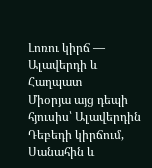Լոռու կիրճ — Ալավերդի և Հաղպատ
Միօրյա այց դեպի հյուսիս՝ Ալավերդին Դեբեդի կիրճում, Սանահին և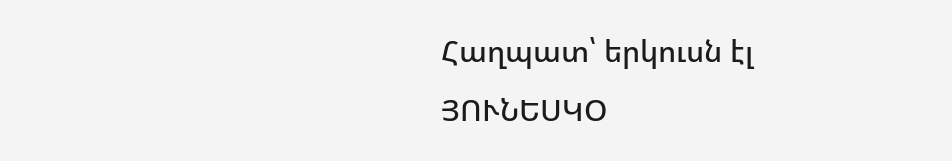Հաղպատ՝ երկուսն էլ ՅՈՒՆԵՍԿՕ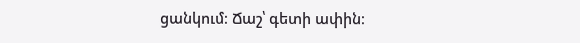ցանկում։ Ճաշ՝ գետի ափին։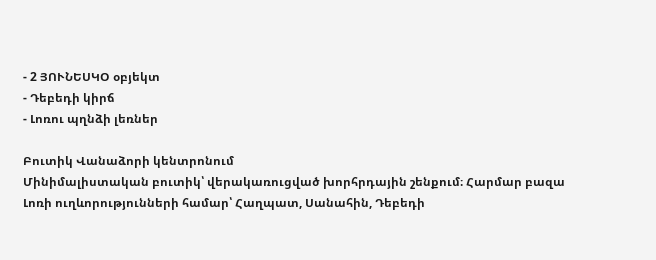- 2 ՅՈՒՆԵՍԿՕ օբյեկտ
- Դեբեդի կիրճ
- Լոռու պղնձի լեռներ

Բուտիկ Վանաձորի կենտրոնում
Մինիմալիստական բուտիկ՝ վերակառուցված խորհրդային շենքում։ Հարմար բազա Լոռի ուղևորությունների համար՝ Հաղպատ, Սանահին, Դեբեդի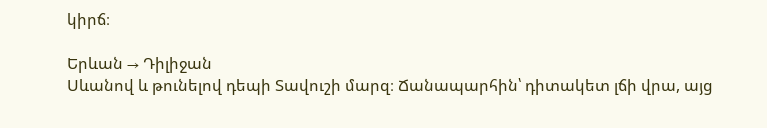կիրճ։

Երևան → Դիլիջան
Սևանով և թունելով դեպի Տավուշի մարզ։ Ճանապարհին՝ դիտակետ լճի վրա, այց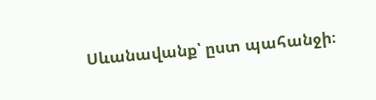Սևանավանք՝ ըստ պահանջի։